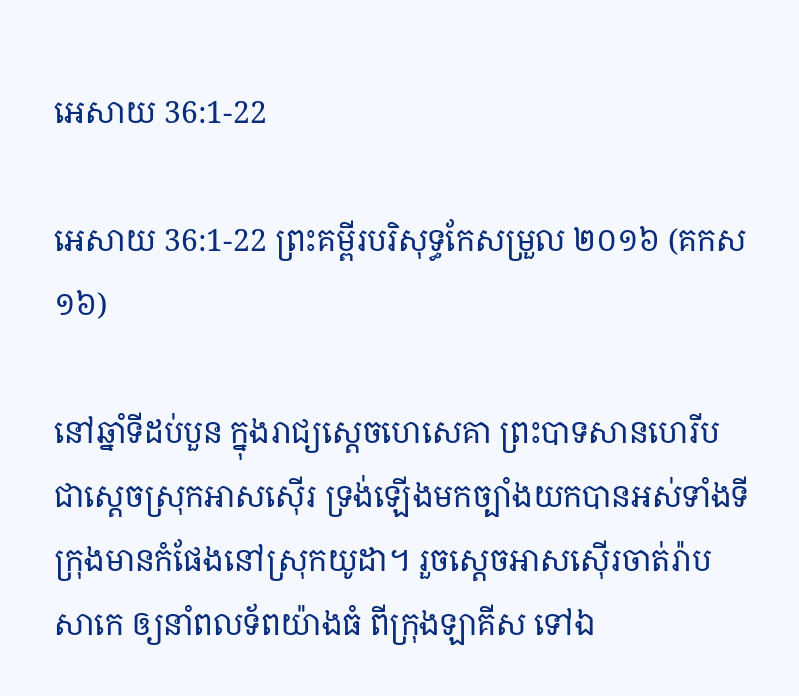អេសាយ 36:1-22

អេសាយ 36:1-22 ព្រះគម្ពីរបរិសុទ្ធកែសម្រួល ២០១៦ (គកស១៦)

នៅឆ្នាំទីដប់បួន ក្នុងរាជ្យស្តេចហេ‌សេ‌គា ព្រះបាទសាន‌ហេរីប ជាស្តេចស្រុកអាស‌ស៊ើរ ទ្រង់ឡើងមកច្បាំងយកបានអស់ទាំងទីក្រុងមានកំផែងនៅស្រុកយូដា។ រួចស្តេចអាស‌ស៊ើរចាត់រ៉ាបសា‌កេ ឲ្យនាំពល‌ទ័ពយ៉ាងធំ ពីក្រុងឡាគីស ទៅឯ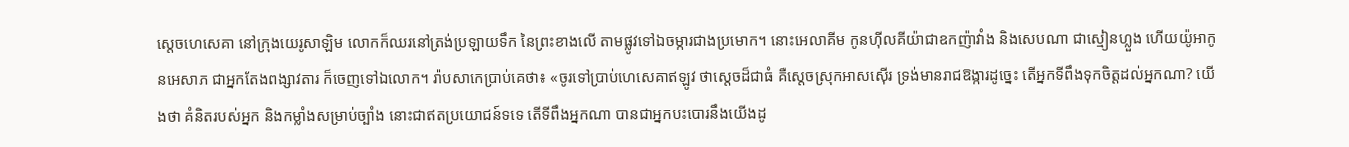ស្តេចហេ‌សេ‌គា នៅក្រុងយេរូ‌សាឡិម លោកក៏ឈរនៅត្រង់ប្រឡាយទឹក នៃព្រះខាងលើ តាមផ្លូវទៅឯចម្ការជាងប្រមោក។ នោះអេលា‌គីម កូនហ៊ីល‌គីយ៉ាជាឧកញ៉ាវាំង និងសេប‌ណា ជាស្មៀនហ្លួង ហើយយ៉ូអាកូនអេសាភ ជាអ្នកតែងពង្សាវ‌តារ ក៏ចេញទៅឯលោក។ រ៉ាបសា‌កេប្រាប់គេថា៖ «ចូរទៅប្រាប់ហេ‌សេ‌គាឥឡូវ ថាស្តេចដ៏ជាធំ គឺស្តេចស្រុកអាស‌ស៊ើរ ទ្រង់មានរាជ‌ឱង្ការដូច្នេះ តើអ្នកទីពឹងទុកចិត្តដល់អ្នកណា? យើងថា គំនិតរបស់អ្នក និងកម្លាំងសម្រាប់ច្បាំង នោះជាឥតប្រយោជន៍ទទេ តើទីពឹងអ្នកណា បានជាអ្នកបះ‌បោរនឹងយើងដូ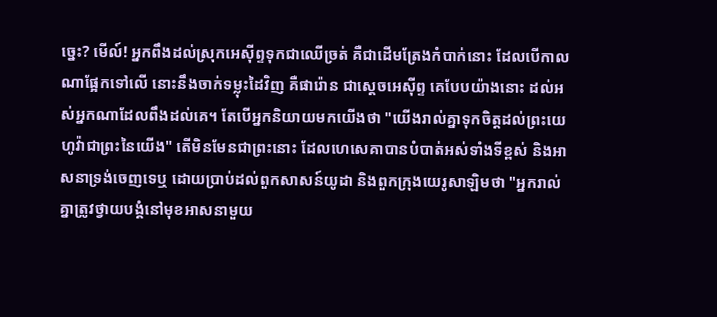ច្នេះ? មើល៍! អ្នកពឹងដល់ស្រុកអេស៊ីព្ទទុកជាឈើច្រត់ គឺជាដើមត្រែងកំបាក់នោះ ដែលបើកាលណាផ្អែកទៅលើ នោះនឹងចាក់ទម្លុះដៃវិញ គឺផារ៉ោន ជាស្តេចអេស៊ីព្ទ គេបែបយ៉ាងនោះ ដល់អស់អ្នកណាដែលពឹងដល់គេ។ តែបើអ្នកនិយាយមកយើងថា "យើងរាល់គ្នាទុកចិត្តដល់ព្រះ‌យេហូវ៉ាជាព្រះនៃយើង" តើមិនមែនជាព្រះនោះ ដែលហេ‌សេ‌គាបានបំបាត់អស់ទាំងទីខ្ពស់ និងអាស‌នាទ្រង់ចេញទេឬ ដោយប្រាប់ដល់ពួកសាសន៍យូដា និងពួកក្រុងយេរូ‌សាឡិមថា "អ្នករាល់គ្នាត្រូវថ្វាយបង្គំនៅមុខអាស‌នាមួយ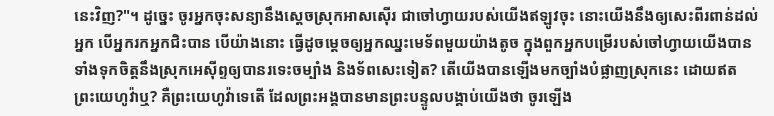នេះវិញ?"។ ដូច្នេះ ចូរអ្នកចុះសន្យានឹងស្តេចស្រុកអាស‌ស៊ើរ ជាចៅ‌ហ្វាយរបស់យើងឥឡូវចុះ នោះយើងនឹងឲ្យសេះពីរពាន់ដល់អ្នក បើអ្នករកអ្នកជិះបាន បើយ៉ាងនោះ ធ្វើដូចម្តេចឲ្យអ្នកឈ្នះមេ‌ទ័ពមួយយ៉ាងតូច ក្នុងពួកអ្នកបម្រើរបស់ចៅ‌ហ្វាយយើងបាន ទាំងទុកចិត្តនឹងស្រុកអេស៊ីព្ទឲ្យបានរទេះចម្បាំង និងទ័ពសេះទៀត? តើយើងបានឡើងមកច្បាំងបំផ្លាញស្រុកនេះ ដោយឥតព្រះ‌យេហូវ៉ាឬ? គឺព្រះ‌យេហូវ៉ាទេតើ ដែលព្រះ‌អង្គបានមានព្រះ‌បន្ទូលបង្គាប់យើងថា ចូរឡើង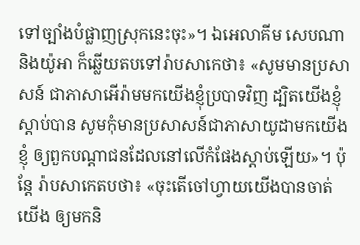ទៅច្បាំងបំផ្លាញស្រុកនេះចុះ»។ ឯអេលា‌គីម សេប‌ណា និងយ៉ូអា ក៏ឆ្លើយតបទៅរ៉ាបសា‌កេថា៖ «សូមមានប្រសាសន៍ ជាភាសាអើរ៉ាមមកយើងខ្ញុំប្របាទវិញ ដ្បិតយើងខ្ញុំស្តាប់បាន សូមកុំមានប្រសាសន៍ជាភាសាយូដាមកយើងខ្ញុំ ឲ្យពួកបណ្ដា‌ជនដែលនៅលើកំផែងស្តាប់ឡើយ»។ ប៉ុន្តែ រ៉ាបសា‌កេតបថា៖ «ចុះតើចៅ‌ហ្វាយយើងបានចាត់យើង ឲ្យមកនិ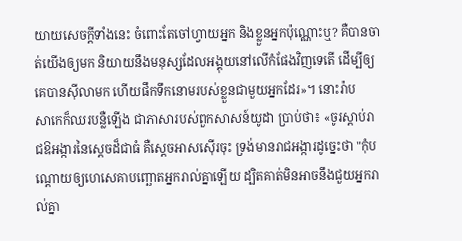យាយសេចក្ដីទាំងនេះ ចំពោះតែចៅ‌ហ្វាយអ្នក និងខ្លួនអ្នកប៉ុណ្ណោះឬ? គឺបានចាត់យើងឲ្យមក និយាយនឹងមនុស្សដែលអង្គុយនៅលើកំផែងវិញទេតើ ដើម្បីឲ្យគេបានស៊ីលាមក ហើយផឹកទឹកនោមរបស់ខ្លួនជា‌មួយអ្នកដែរ»។ នោះរ៉ាបសា‌កេក៏ឈរបន្លឺឡើង ជាភាសារបស់ពួកសាសន៍យូដា ប្រាប់ថា៖ «ចូរស្តាប់រាជ‌ឱអង្ការនៃស្តេចដ៏ជាធំ គឺស្តេចអាស‌ស៊ើរចុះ ទ្រង់មានរាជ‌អង្ការដូច្នេះថា "កុំបណ្តោយឲ្យហេ‌សេ‌គាបញ្ឆោតអ្នករាល់គ្នាឡើយ ដ្បិតគាត់មិនអាចនឹងជួយអ្នករាល់គ្នា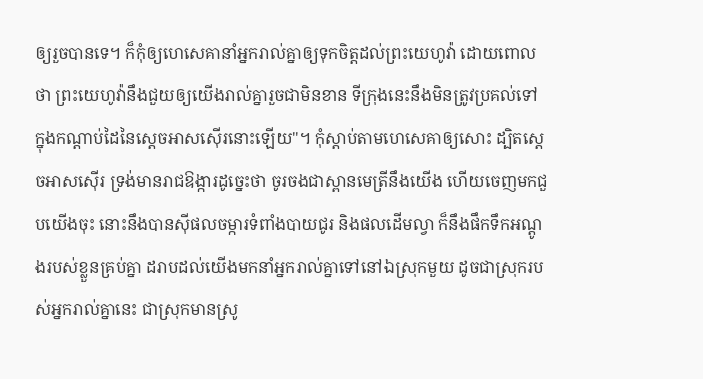ឲ្យរួចបានទេ។ ក៏កុំឲ្យហេ‌សេ‌គានាំអ្នករាល់គ្នាឲ្យទុកចិត្តដល់ព្រះ‌យេហូវ៉ា ដោយពោលថា ព្រះ‌យេហូវ៉ានឹងជួយឲ្យយើងរាល់គ្នារួចជាមិនខាន ទីក្រុងនេះនឹងមិនត្រូវប្រគល់ទៅ ក្នុងកណ្ដាប់ដៃនៃស្តេចអាស‌ស៊ើរនោះឡើយ"។ កុំស្តាប់តាមហេ‌សេ‌គាឲ្យសោះ ដ្បិតស្តេចអាស‌ស៊ើរ ទ្រង់មានរាជ‌ឱង្ការដូច្នេះថា ចូរចងជាស្ពានមេត្រីនឹងយើង ហើយចេញមកជួបយើងចុះ នោះនឹងបានស៊ីផលចម្ការទំពាំង‌បាយ‌ជូរ និងផលដើមល្វា ក៏នឹងផឹកទឹកអណ្តូងរបស់ខ្លួនគ្រប់គ្នា ដរាបដល់យើងមកនាំអ្នករាល់គ្នាទៅនៅឯស្រុកមួយ ដូចជាស្រុករបស់អ្នករាល់គ្នានេះ ជាស្រុកមានស្រូ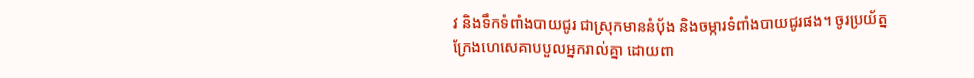វ និងទឹកទំពាំង‌បាយ‌ជូរ ជាស្រុកមាននំបុ័ង និងចម្ការទំពាំង‌បាយ‌ជូរផង។ ចូរប្រយ័ត្ន ក្រែងហេ‌សេ‌គាបបួលអ្នករាល់គ្នា ដោយពា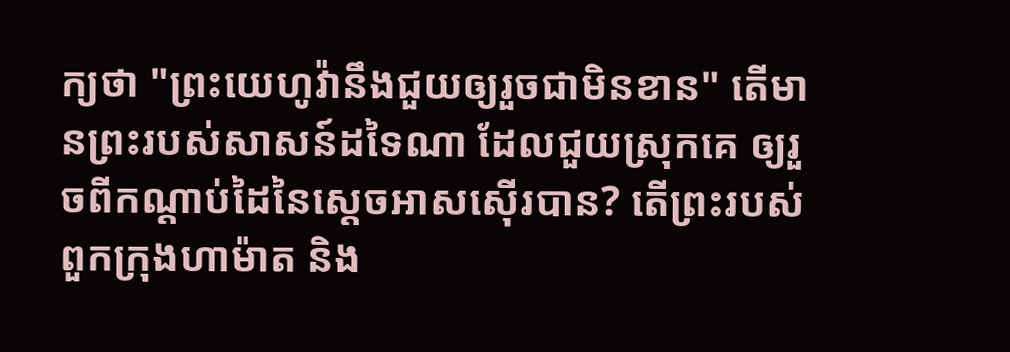ក្យថា "ព្រះ‌យេហូវ៉ានឹងជួយឲ្យរួចជាមិនខាន" តើមានព្រះរបស់សាសន៍ដទៃណា ដែលជួយស្រុកគេ ឲ្យរួចពីកណ្ដាប់ដៃនៃស្តេចអាស‌ស៊ើរបាន? តើព្រះរបស់ពួកក្រុងហាម៉ាត និង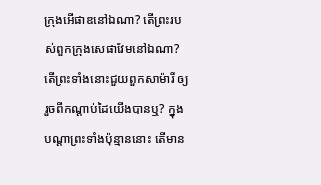ក្រុងអើផាឌនៅឯណា? តើព្រះរបស់ពួកក្រុងសេផា‌វែមនៅឯណា? តើព្រះទាំងនោះជួយពួកសាម៉ារី ឲ្យរួចពីកណ្ដាប់ដៃយើងបានឬ? ក្នុងបណ្ដាព្រះទាំងប៉ុន្មាននោះ តើមាន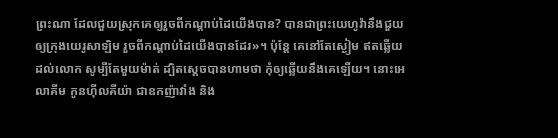ព្រះណា ដែលជួយស្រុកគេឲ្យរួចពីកណ្ដាប់ដៃយើងបាន? បានជាព្រះ‌យេហូវ៉ានឹងជួយឲ្យក្រុងយេរូ‌សាឡិម រួចពីកណ្ដាប់ដៃយើងបានដែរ»។ ប៉ុន្តែ គេនៅតែស្ងៀម ឥតឆ្លើយដល់លោក សូម្បីតែមួយម៉ាត់ ដ្បិតស្ដេចបានហាមថា កុំឲ្យឆ្លើយនឹងគេឡើយ។ នោះអេលា‌គីម កូនហ៊ីល‌គីយ៉ា ជាឧកញ៉ាវាំង និង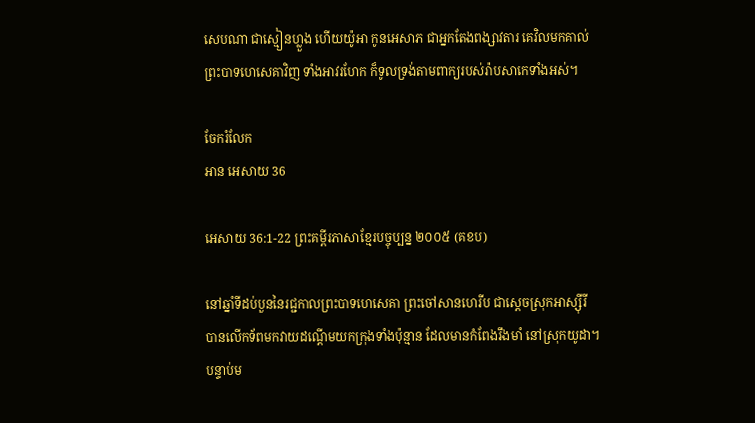សេប‌ណា ជាស្មៀនហ្លួង ហើយយ៉ូអា កូនអេសាភ ជាអ្នកតែងពង្សាវ‌តារ គេវិលមកគាល់ព្រះបាទហេ‌សេ‌គាវិញ ទាំងអាវរហែក ក៏ទូលទ្រង់តាមពាក្យរបស់រ៉ាបសា‌កេទាំងអស់។

ចែករំលែក
អាន អេសាយ 36

អេសាយ 36:1-22 ព្រះគម្ពីរភាសាខ្មែរបច្ចុប្បន្ន ២០០៥ (គខប)

នៅឆ្នាំទីដប់‌បួននៃរជ្ជកាលព្រះ‌បាទហេ‌សេគា ព្រះ‌ចៅសានហេ‌រីប ជាស្ដេចស្រុកអាស្ស៊ីរី បានលើកទ័ពមកវាយដណ្ដើមយកក្រុងទាំងប៉ុន្មាន ដែលមានកំពែងរឹង‌មាំ នៅស្រុកយូដា។ បន្ទាប់ម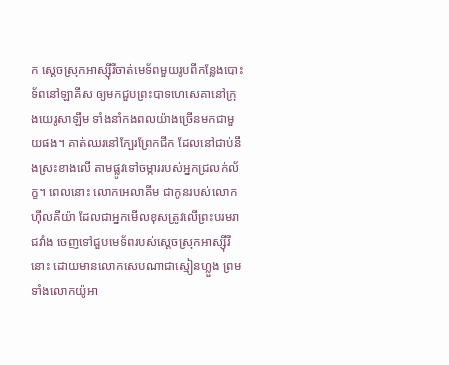ក ស្ដេចស្រុកអាស្ស៊ីរីចាត់មេ‌ទ័ពមួយរូបពីកន្លែងបោះទ័ពនៅឡាគីស ឲ្យមកជួបព្រះ‌បាទហេ‌សេគានៅក្រុងយេរូ‌សាឡឹម ទាំងនាំកង‌ពលយ៉ាងច្រើនមកជាមួយផង។ គាត់ឈរនៅក្បែរព្រែកជីក ដែលនៅជាប់នឹងស្រះខាងលើ តាមផ្លូវទៅចម្ការរបស់អ្នកជ្រលក់ល័ក្ខ។ ពេលនោះ លោកអេលា‌គីម ជាកូនរបស់លោកហ៊ីលគី‌យ៉ា ដែលជាអ្នកមើលខុសត្រូវលើព្រះ‌បរម‌រាជ‌វាំង ចេញទៅជួបមេ‌ទ័ពរបស់ស្ដេចស្រុកអាស្ស៊ីរីនោះ ដោយមានលោកសេបណាជាស្មៀនហ្លួង ព្រមទាំងលោកយ៉ូអា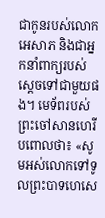ជាកូនរបស់លោកអេសាភ និងជាអ្នកនាំពាក្យរបស់ស្ដេចទៅជាមួយផង។ មេ‌ទ័ពរបស់ព្រះចៅសានហេ‌រីបពោលថា៖ «សូមអស់លោកទៅទូលព្រះ‌បាទហេ‌សេ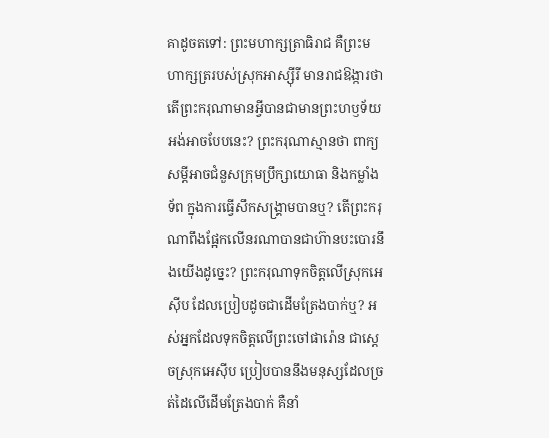គាដូចតទៅ: ព្រះ‌មហា‌ក្សត្រា‌ធិរាជ គឺព្រះ‌មហា‌ក្សត្ររបស់ស្រុកអាស្ស៊ីរី មានរាជ‌ឱង្ការថា តើព្រះ‌ករុណាមានអ្វីបានជាមានព្រះ‌ហឫទ័យអង់‌អាចបែបនេះ? ព្រះ‌ករុណាស្មានថា ពាក្យសម្ដីអាចជំនួសក្រុមប្រឹក្សាយោធា និងកម្លាំងទ័ព ក្នុងការធ្វើសឹកសង្គ្រាមបានឬ? តើព្រះ‌ករុណាពឹងផ្អែកលើនរណាបានជាហ៊ានបះ‌បោរនឹងយើងដូច្នេះ? ព្រះ‌ករុណាទុកចិត្តលើស្រុកអេស៊ីប ដែលប្រៀបដូចជាដើមត្រែងបាក់ឬ? អស់អ្នកដែលទុកចិត្តលើព្រះ‌ចៅផារ៉ោន ជាស្ដេចស្រុកអេស៊ីប ប្រៀបបាននឹងមនុស្សដែលច្រត់ដៃលើដើមត្រែងបាក់ គឺនាំ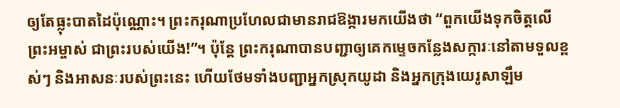ឲ្យតែធ្លុះបាតដៃប៉ុណ្ណោះ។ ព្រះ‌ករុណាប្រហែលជាមានរាជ‌ឱង្ការមកយើងថា “ពួកយើងទុកចិត្តលើព្រះ‌អម្ចាស់ ជាព្រះរបស់យើង!”។ ប៉ុន្តែ ព្រះ‌ករុណាបានបញ្ជាឲ្យគេកម្ទេចកន្លែងសក្ការៈនៅតាមទួលខ្ពស់ៗ និងអាសនៈរបស់ព្រះនេះ ហើយថែមទាំងបញ្ជាអ្នកស្រុកយូដា និងអ្នកក្រុងយេរូ‌សាឡឹម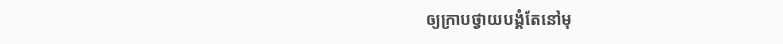ឲ្យក្រាបថ្វាយ‌បង្គំតែនៅមុ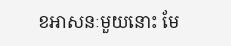ខអាសនៈមួយនោះ មែ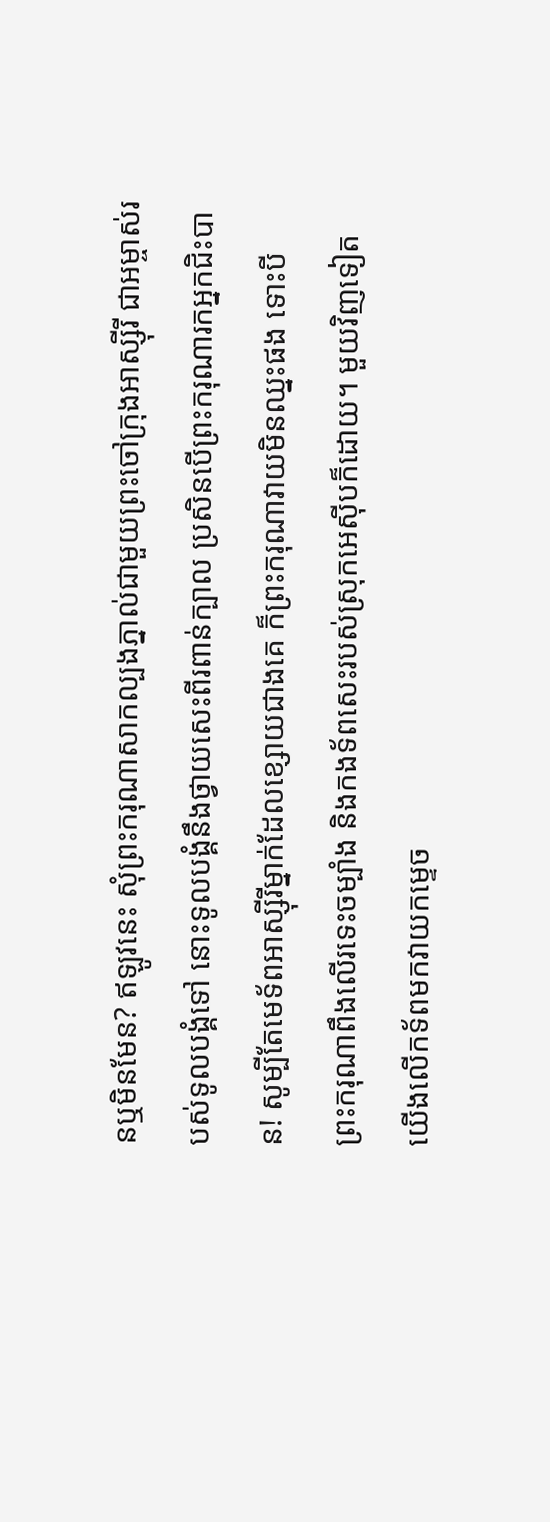នឬមិនមែន? ឥឡូវនេះ សុំព្រះ‌ករុណាសាកល្បងភ្នាល់ជាមួយព្រះចៅក្រុងអាស្ស៊ីរី ជាអម្ចាស់របស់ទូលបង្គំទៅ នោះទូលបង្គំនឹងថ្វាយសេះពីរពាន់ក្បាល ប្រសិនបើព្រះ‌ករុណារកអ្នកជិះបាន! សូម្បីតែមេ‌ទ័ពអាស្ស៊ីរីម្នាក់ដែលខ្សោយជាងគេ ក៏ព្រះ‌ករុណាវាយមិនឈ្នះផង ទោះបីព្រះ‌ករុណាពឹងលើរទេះចម្បាំង និងកង‌ទ័ពសេះរបស់ស្រុកអេស៊ីបក៏ដោយ។ មួយវិញទៀត យើងលើកទ័ពមកវាយកម្ទេច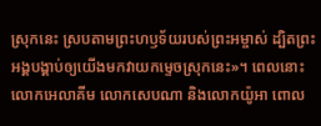ស្រុកនេះ ស្របតាមព្រះ‌ហឫទ័យរបស់ព្រះ‌អម្ចាស់ ដ្បិតព្រះអង្គបង្គាប់ឲ្យយើងមកវាយកម្ទេចស្រុកនេះ»។ ពេលនោះ លោកអេលា‌គីម លោកសេបណា និងលោកយ៉ូអា ពោល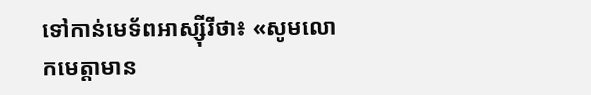ទៅកាន់មេ‌ទ័ពអាស្ស៊ីរីថា៖ «សូមលោកមេត្តាមាន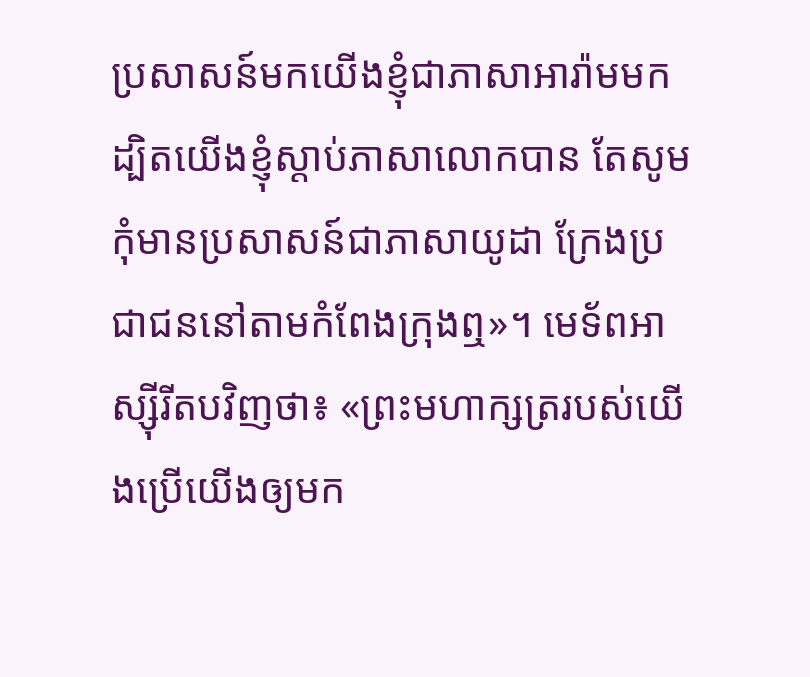ប្រសាសន៍មកយើងខ្ញុំជាភាសាអារ៉ាមមក ដ្បិតយើងខ្ញុំស្ដាប់ភាសាលោកបាន តែសូមកុំមានប្រសាសន៍ជាភាសាយូដា ក្រែងប្រជា‌ជននៅតាមកំពែងក្រុងឮ»។ មេ‌ទ័ពអាស្ស៊ីរីតបវិញថា៖ «ព្រះ‌មហា‌ក្សត្ររបស់យើងប្រើយើងឲ្យមក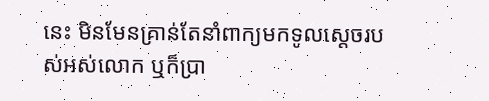នេះ មិនមែនគ្រាន់តែនាំពាក្យមកទូលស្ដេចរបស់អស់លោក ឬក៏ប្រា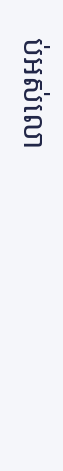ប់អស់លោ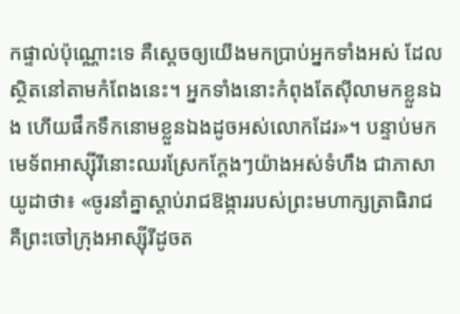កផ្ទាល់ប៉ុណ្ណោះទេ គឺស្ដេចឲ្យយើងមកប្រាប់អ្នកទាំងអស់ ដែលស្ថិតនៅតាមកំពែងនេះ។ អ្នកទាំងនោះកំពុងតែស៊ីលាមកខ្លួនឯង ហើយផឹកទឹកនោមខ្លួនឯងដូចអស់លោកដែរ»។ បន្ទាប់មក មេ‌ទ័ពអាស្ស៊ីរីនោះឈរស្រែកក្ដែងៗយ៉ាងអស់ទំហឹង ជាភាសាយូដាថា៖ «ចូរនាំគ្នាស្ដាប់រាជ‌ឱង្ការរបស់ព្រះ‌មហា‌ក្សត្រា‌ធិរាជ គឺព្រះ‌ចៅក្រុងអាស្ស៊ីរីដូចត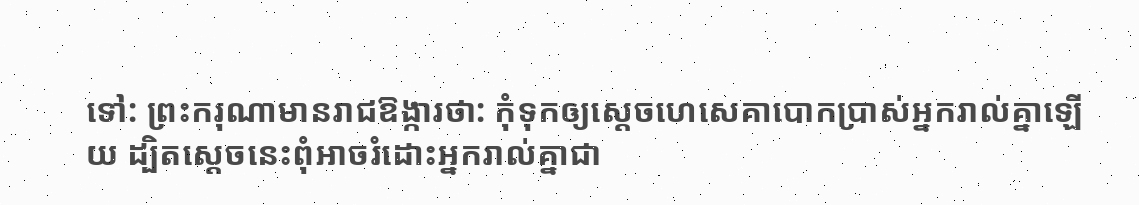ទៅ: ព្រះ‌ករុណាមានរាជ‌ឱង្ការថា: កុំទុកឲ្យស្ដេចហេ‌សេគាបោកប្រាស់អ្នករាល់គ្នាឡើយ ដ្បិតស្ដេចនេះពុំអាចរំដោះអ្នករាល់គ្នាជា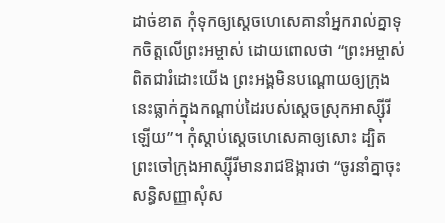ដាច់ខាត កុំទុកឲ្យស្ដេចហេ‌សេគានាំអ្នករាល់គ្នាទុកចិត្តលើព្រះ‌អម្ចាស់ ដោយពោលថា “ព្រះ‌អម្ចាស់ពិតជារំដោះយើង ព្រះអង្គមិនបណ្ដោយឲ្យក្រុងនេះធ្លាក់ក្នុងកណ្ដាប់ដៃរបស់ស្ដេចស្រុកអាស្ស៊ីរីឡើយ”។ កុំស្ដាប់ស្ដេចហេ‌សេគាឲ្យសោះ ដ្បិតព្រះ‌ចៅក្រុងអាស្ស៊ីរីមានរាជ‌ឱង្ការថា “ចូរនាំគ្នាចុះសន្ធិ‌សញ្ញាសុំស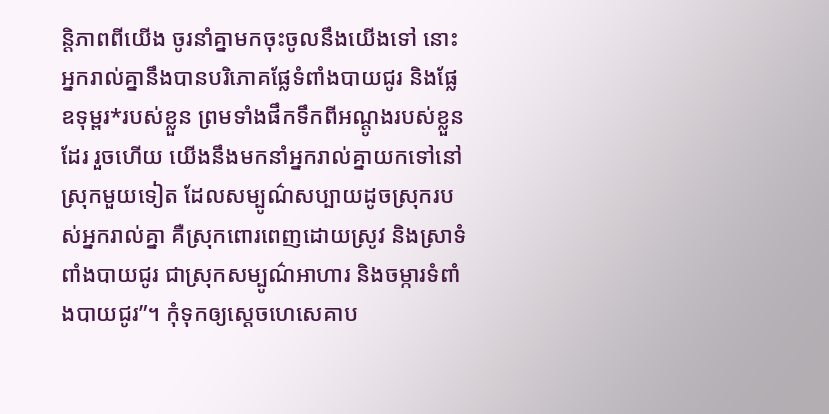ន្តិ‌ភាពពីយើង ចូរនាំគ្នាមកចុះចូលនឹងយើងទៅ នោះអ្នករាល់គ្នានឹងបានបរិភោគផ្លែទំពាំង‌បាយជូរ និងផ្លែឧទុម្ពរ*របស់ខ្លួន ព្រមទាំងផឹកទឹកពីអណ្ដូងរបស់ខ្លួនដែរ រួចហើយ យើងនឹងមកនាំអ្នករាល់គ្នាយកទៅនៅស្រុកមួយទៀត ដែលសម្បូណ៌សប្បាយដូចស្រុករបស់អ្នករាល់គ្នា គឺស្រុកពោរ‌ពេញដោយស្រូវ និងស្រាទំពាំង‌បាយជូរ ជាស្រុកសម្បូណ៌អាហារ និងចម្ការទំពាំង‌បាយជូរ”។ កុំទុកឲ្យស្ដេចហេ‌សេគាប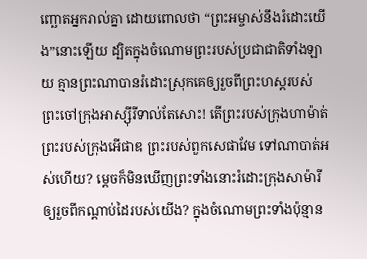ញ្ឆោតអ្នករាល់គ្នា ដោយពោលថា “ព្រះ‌អម្ចាស់នឹងរំដោះយើង”នោះឡើយ ដ្បិតក្នុងចំណោមព្រះរបស់ប្រជា‌ជាតិទាំង‌ឡាយ គ្មានព្រះណាបានរំដោះស្រុកគេឲ្យរួចពីព្រះ‌ហស្ដរបស់ព្រះ‌ចៅក្រុងអាស្ស៊ីរីទាល់តែសោះ! តើព្រះរបស់ក្រុងហា‌ម៉ាត់ ព្រះរបស់ក្រុងអើផាឌ ព្រះរបស់ពួកសេផា‌វែម ទៅណាបាត់អស់ហើយ? ម្ដេចក៏មិនឃើញព្រះទាំងនោះរំដោះក្រុងសាម៉ារី ឲ្យរួចពីកណ្ដាប់ដៃរបស់យើង? ក្នុងចំណោមព្រះទាំងប៉ុន្មាន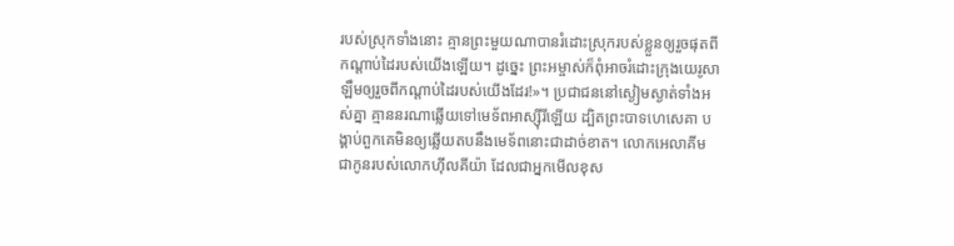របស់ស្រុកទាំងនោះ គ្មានព្រះមួយណាបានរំដោះស្រុករបស់ខ្លួនឲ្យរួចផុតពីកណ្ដាប់ដៃរបស់យើងឡើយ។ ដូច្នេះ ព្រះ‌អម្ចាស់ក៏ពុំអាចរំដោះក្រុងយេរូ‌សាឡឹមឲ្យរួចពីកណ្ដាប់ដៃរបស់យើងដែរ!»។ ប្រជា‌ជននៅស្ងៀមស្ងាត់ទាំងអស់គ្នា គ្មាននរណាឆ្លើយទៅមេ‌ទ័ពអាស្ស៊ីរីឡើយ ដ្បិតព្រះ‌បាទហេ‌សេគា បង្គាប់ពួកគេមិនឲ្យឆ្លើយតបនឹងមេ‌ទ័ពនោះជាដាច់ខាត។ លោកអេលា‌គីម ជាកូនរបស់លោកហ៊ីលគី‌យ៉ា ដែលជាអ្នកមើលខុស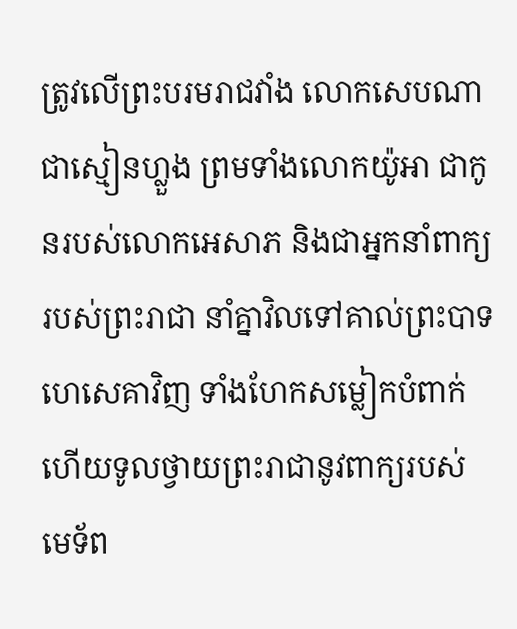ត្រូវលើព្រះ‌បរម‌រាជវាំង លោកសេបណា ជាស្មៀនហ្លួង ព្រមទាំងលោកយ៉ូអា ជាកូនរបស់លោកអេសាភ និងជាអ្នកនាំពាក្យរបស់ព្រះ‌រាជា នាំគ្នាវិលទៅគាល់ព្រះ‌បាទហេ‌សេគាវិញ ទាំងហែកសម្លៀក‌បំពាក់ ហើយទូលថ្វាយព្រះ‌រាជានូវពាក្យរបស់មេ‌ទ័ព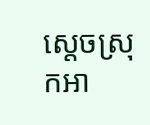ស្ដេចស្រុកអា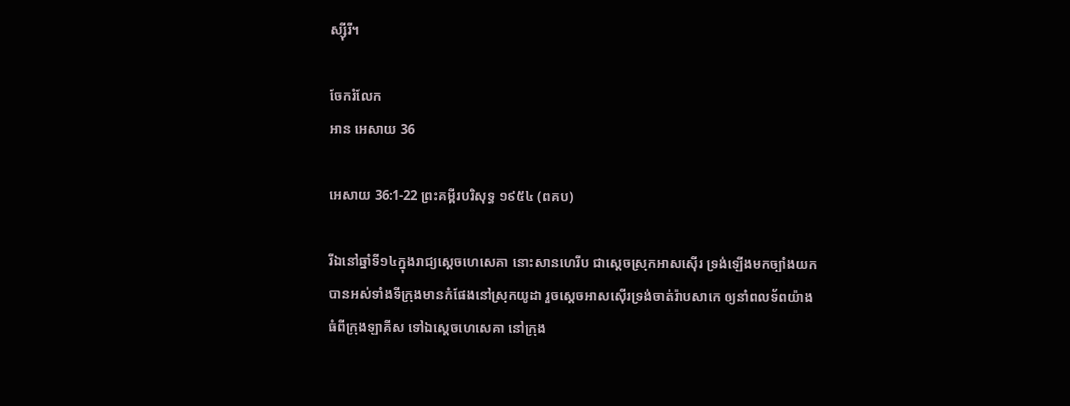ស្ស៊ីរី។

ចែករំលែក
អាន អេសាយ 36

អេសាយ 36:1-22 ព្រះគម្ពីរបរិសុទ្ធ ១៩៥៤ (ពគប)

រីឯនៅឆ្នាំទី១៤ក្នុងរាជ្យស្តេចហេសេគា នោះសាន‌ហេ‌រីប ជាស្តេចស្រុកអាសស៊ើរ ទ្រង់ឡើងមកច្បាំងយកបានអស់ទាំងទីក្រុងមានកំផែងនៅស្រុកយូដា រួចស្តេចអាសស៊ើរទ្រង់ចាត់រ៉ាបសាកេ ឲ្យនាំពល‌ទ័ពយ៉ាងធំពីក្រុងឡាគីស ទៅឯស្តេចហេសេគា នៅក្រុង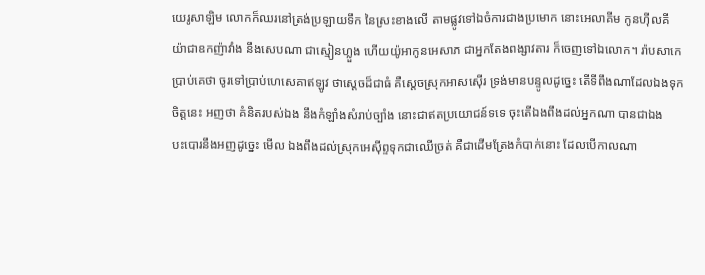យេរូ‌សាឡិម លោកក៏ឈរនៅត្រង់ប្រឡាយទឹក នៃស្រះខាងលើ តាមផ្លូវទៅឯចំការជាងប្រមោក នោះអេលា‌គីម កូនហ៊ីល‌គីយ៉ាជាឧកញ៉ាវាំង នឹងសេបណា ជាស្មៀនហ្លួង ហើយយ៉ូអាកូនអេសាភ ជាអ្នកតែងពង្សាវតារ ក៏ចេញទៅឯលោក។ រ៉ាបសាកេប្រាប់គេថា ចូរទៅប្រាប់ហេសេគាឥឡូវ ថាស្តេចដ៏ជាធំ គឺស្តេចស្រុកអាសស៊ើរ ទ្រង់មានបន្ទូលដូច្នេះ តើទីពឹងណាដែលឯងទុកចិត្តនេះ អញថា គំនិតរបស់ឯង នឹងកំឡាំងសំរាប់ច្បាំង នោះជាឥតប្រយោជន៍ទទេ ចុះតើឯងពឹងដល់អ្នកណា បានជាឯងបះ‌បោរនឹងអញដូច្នេះ មើល ឯងពឹងដល់ស្រុកអេស៊ីព្ទទុកជាឈើច្រត់ គឺជាដើមត្រែងកំបាក់នោះ ដែលបើកាលណា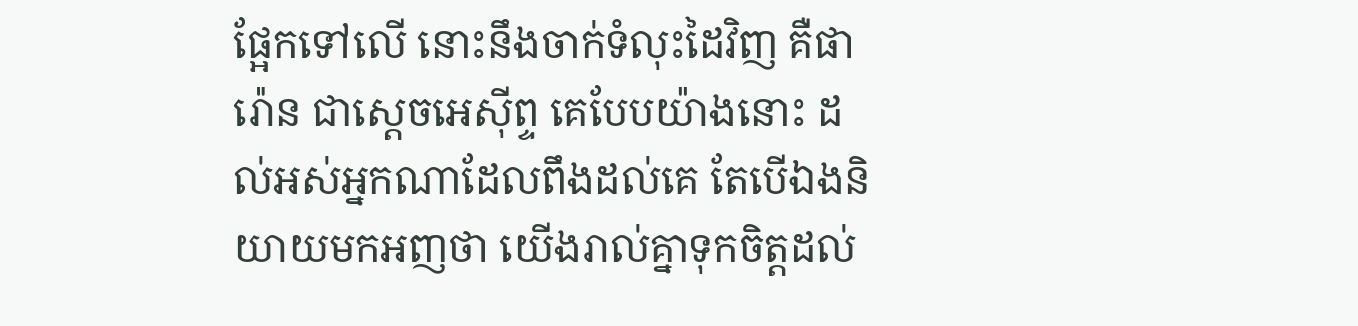ផ្អែកទៅលើ នោះនឹងចាក់ទំលុះដៃវិញ គឺផារ៉ោន ជាស្តេចអេស៊ីព្ទ គេបែបយ៉ាងនោះ ដល់អស់អ្នកណាដែលពឹងដល់គេ តែបើឯងនិយាយមកអញថា យើងរាល់គ្នាទុកចិត្តដល់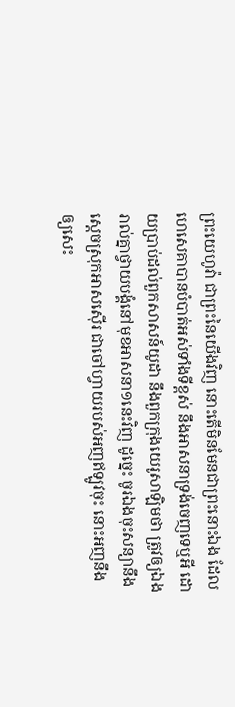ព្រះ‌យេហូវ៉ា ជាព្រះនៃយើងវិញ នោះតើមិនមែនជាព្រះនោះឯង ដែលហេសេគាបានបំបាត់អស់ទាំងទីខ្ពស់ នឹងអាសនាទ្រង់ចេញទេឬអី ដោយប្រាប់ដល់ពួកសាសន៍យូដា នឹងពួកក្រុងយេរូ‌សាឡិមថា ត្រូវឲ្យឯងរាល់គ្នាថ្វាយ‌បង្គំនៅមុខអាសនា១នេះវិញ ដូច្នេះ ចូរឯងចុះសន្យានឹងស្តេចស្រុកអាសស៊ើរ ជាចៅហ្វាយរបស់អញឥឡូវចុះ នោះអញនឹងឲ្យសេះ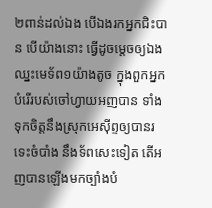២ពាន់ដល់ឯង បើឯងរកអ្នកជិះបាន បើយ៉ាងនោះ ធ្វើដូចម្តេចឲ្យឯងឈ្នះមេ‌ទ័ព១យ៉ាងតូច ក្នុងពួកអ្នកបំរើរបស់ចៅហ្វាយអញបាន ទាំងទុកចិត្តនឹងស្រុកអេស៊ីព្ទឲ្យបានរទេះចំបាំង នឹងទ័ពសេះទៀត តើអញបានឡើងមកច្បាំងបំ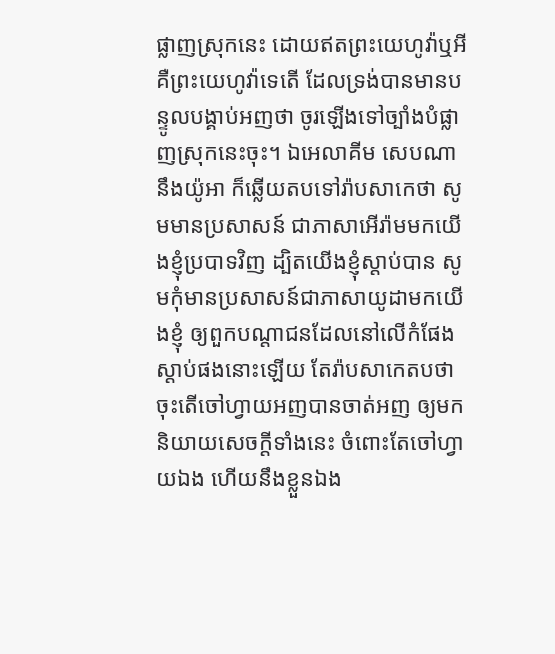ផ្លាញស្រុកនេះ ដោយឥតព្រះ‌យេហូវ៉ាឬអី គឺព្រះ‌យេហូវ៉ាទេតើ ដែលទ្រង់បានមានបន្ទូលបង្គាប់អញថា ចូរឡើងទៅច្បាំងបំផ្លាញស្រុកនេះចុះ។ ឯអេលា‌គីម សេបណា នឹងយ៉ូអា ក៏ឆ្លើយតបទៅរ៉ាបសាកេថា សូមមានប្រសាសន៍ ជាភាសាអើរ៉ាមមកយើងខ្ញុំប្របាទវិញ ដ្បិតយើងខ្ញុំស្តាប់បាន សូមកុំមានប្រសាសន៍ជាភាសាយូដាមកយើងខ្ញុំ ឲ្យពួកបណ្តាជនដែលនៅលើកំផែងស្តាប់ផងនោះឡើយ តែរ៉ាបសាកេតបថា ចុះតើចៅហ្វាយអញបានចាត់អញ ឲ្យមកនិយាយសេចក្ដីទាំងនេះ ចំពោះតែចៅហ្វាយឯង ហើយនឹងខ្លួនឯង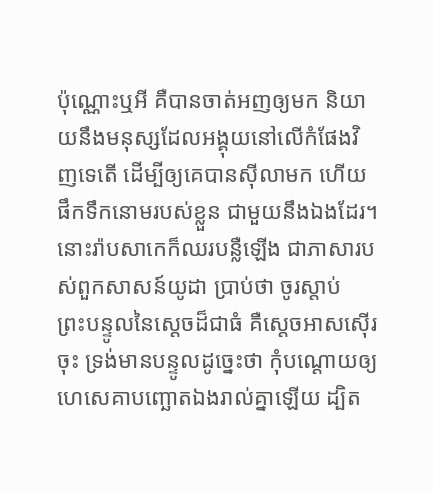ប៉ុណ្ណោះឬអី គឺបានចាត់អញឲ្យមក និយាយនឹងមនុស្សដែលអង្គុយនៅលើកំផែងវិញទេតើ ដើម្បីឲ្យគេបានស៊ីលាមក ហើយផឹកទឹកនោមរបស់ខ្លួន ជាមួយនឹងឯងដែរ។ នោះរ៉ាបសាកេក៏ឈរបន្លឺឡើង ជាភាសារបស់ពួកសាសន៍យូដា ប្រាប់ថា ចូរស្តាប់ព្រះ‌បន្ទូលនៃស្តេចដ៏ជាធំ គឺស្តេចអាសស៊ើរចុះ ទ្រង់មានបន្ទូលដូច្នេះថា កុំបណ្តោយឲ្យហេសេគាបញ្ឆោតឯងរាល់គ្នាឡើយ ដ្បិត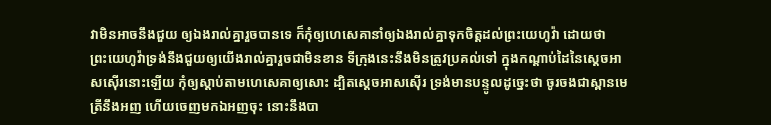វាមិនអាចនឹងជួយ ឲ្យឯងរាល់គ្នារួចបានទេ ក៏កុំឲ្យហេសេគានាំឲ្យឯងរាល់គ្នាទុកចិត្តដល់ព្រះ‌យេហូវ៉ា ដោយថា ព្រះ‌យេហូវ៉ាទ្រង់នឹងជួយឲ្យយើងរាល់គ្នារួចជាមិនខាន ទីក្រុងនេះនឹងមិនត្រូវប្រគល់ទៅ ក្នុងកណ្តាប់ដៃនៃស្តេចអាសស៊ើរនោះឡើយ កុំឲ្យស្តាប់តាមហេសេគាឲ្យសោះ ដ្បិតស្តេចអាសស៊ើរ ទ្រង់មានបន្ទូលដូច្នេះថា ចូរចងជាស្ពានមេត្រីនឹងអញ ហើយចេញមកឯអញចុះ នោះនឹងបា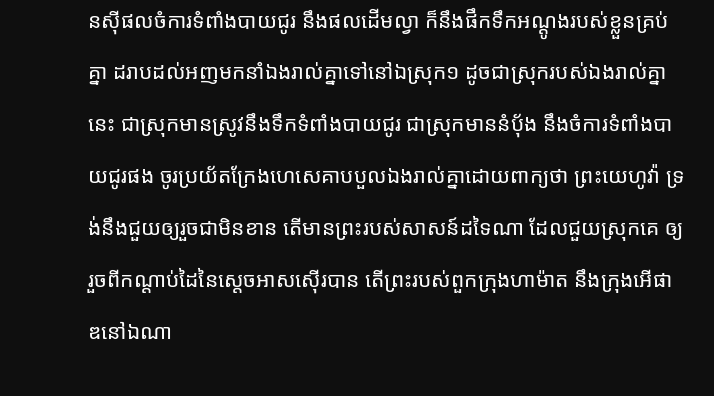នស៊ីផលចំការទំពាំង‌បាយ‌ជូរ នឹងផលដើមល្វា ក៏នឹងផឹកទឹកអណ្តូងរបស់ខ្លួនគ្រប់គ្នា ដរាបដល់អញមកនាំឯងរាល់គ្នាទៅនៅឯស្រុក១ ដូចជាស្រុករបស់ឯងរាល់គ្នានេះ ជាស្រុកមានស្រូវនឹងទឹកទំពាំង‌បាយ‌ជូរ ជាស្រុកមាននំបុ័ង នឹងចំការទំពាំង‌បាយ‌ជូរផង ចូរប្រយ័តក្រែងហេសេគាបបួលឯងរាល់គ្នាដោយពាក្យថា ព្រះ‌យេហូវ៉ា ទ្រង់នឹងជួយឲ្យរួចជាមិនខាន តើមានព្រះរបស់សាសន៍ដទៃណា ដែលជួយស្រុកគេ ឲ្យរួចពីកណ្តាប់ដៃនៃស្តេចអាសស៊ើរបាន តើព្រះរបស់ពួកក្រុងហាម៉ាត នឹងក្រុងអើផាឌនៅឯណា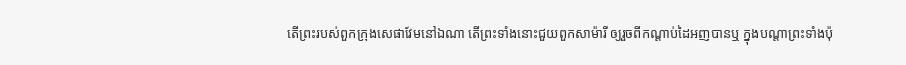តើព្រះរបស់ពួកក្រុងសេផា‌វែមនៅឯណា តើព្រះទាំងនោះជួយពួកសាម៉ារី ឲ្យរួចពីកណ្តាប់ដៃអញបានឬ ក្នុងបណ្តាព្រះទាំងប៉ុ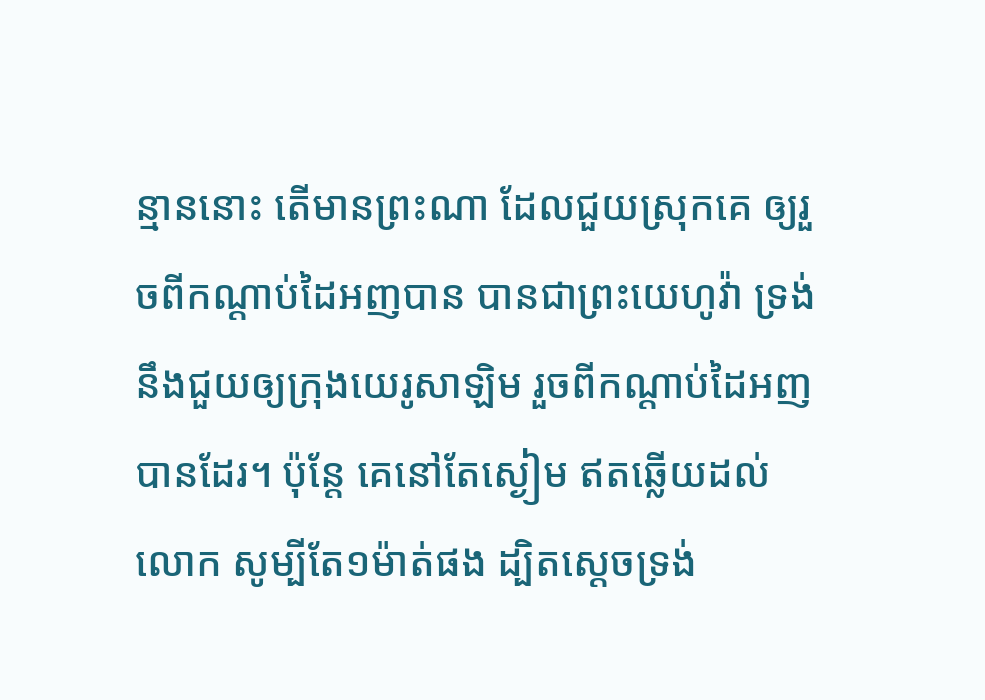ន្មាននោះ តើមានព្រះណា ដែលជួយស្រុកគេ ឲ្យរួចពីកណ្តាប់ដៃអញបាន បានជាព្រះ‌យេហូវ៉ា ទ្រង់នឹងជួយឲ្យក្រុងយេរូ‌សាឡិម រួចពីកណ្តាប់ដៃអញបានដែរ។ ប៉ុន្តែ គេនៅតែស្ងៀម ឥតឆ្លើយដល់លោក សូម្បីតែ១ម៉ាត់ផង ដ្បិតស្តេចទ្រង់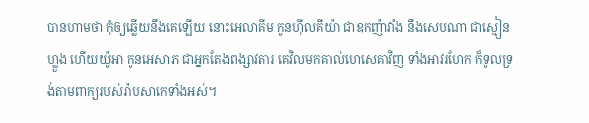បានហាមថា កុំឲ្យឆ្លើយនឹងគេឡើយ នោះអេលា‌គីម កូនហ៊ីល‌គីយ៉ា ជាឧកញ៉ាវាំង នឹងសេបណា ជាស្មៀនហ្លួង ហើយយ៉ូអា កូនអេសាភ ជាអ្នកតែងពង្សាវតារ គេវិលមកគាល់ហេសេគាវិញ ទាំងអាវរហែក ក៏ទូលទ្រង់តាមពាក្យរបស់រ៉ាបសាកេទាំងអស់។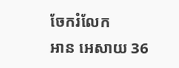ចែករំលែក
អាន អេសាយ 36